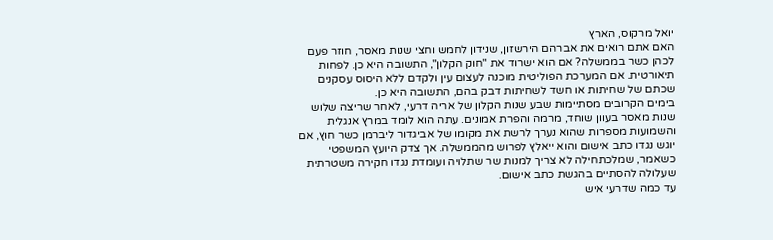יואל מרקוס, הארץ
האם אתם רואים את אברהם הירשזון, שנידון לחמש וחצי שנות מאסר, חוזר פעם לכהן כשר בממשלה? אם הוא ישרוד את "חוק הקלון", התשובה היא כן. לפחות תיאורטית. אם המערכת הפוליטית מוכנה לעצום עין ולקדם ללא היסוס עסקנים שכתם של שחיתות או חשד לשחיתות דבק בהם, התשובה היא כן.
בימים הקרובים מסתיימות שבע שנות הקלון של אריה דרעי, לאחר שריצה שלוש שנות מאסר בעוון שוחד, מרמה והפרת אמונים. עתה הוא לומד במרץ אנגלית והשמועות מספרות שהוא נערך לרשת את מקומו של אביגדור ליברמן כשר חוץ, אם יוגש נגדו כתב אישום והוא ייאלץ לפרוש מהממשלה. אך צדק היועץ המשפטי כשאמר, שמלכתחילה לא צריך למנות שר שתלויה ועומדת נגדו חקירה משטרתית שעלולה להסתיים בהגשת כתב אישום.
עד כמה שדרעי איש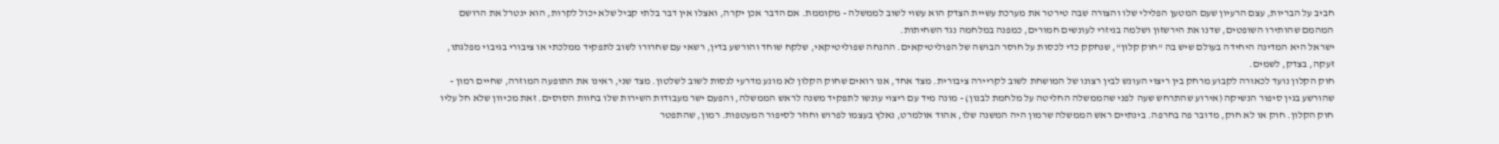חביב על הבריות, עצם הרעיון שעם המטען הפלילי שלו והצורה שבה טירטר את מערכת עשיית הצדק הוא עשוי לשוב לממשלה - מקוממת. אם הדבר אכן יקרה, ואצלו אין דבר בלתי קביל שלא יכול לקרות, הוא ינטרל את הרושם המהמם שהותירו השופטים, שדנו את הירשזון ושלמה בניזרי לעונשים חמורים, כמפנה במלחמה נגד השחיתות.
ישראל היא המדינה היחידה בעולם שיש בה "חוק קלון", שנחקק כדי לכסות על חוסר הבושה של הפוליטיקאים. ההנחה שפוליטיקאי, שלקח שוחד והורשע בדין, רשאי עם שחרורו לשוב לתפקיד ממלכתי או ציבורי בגיבוי מפלגתו, זעקה, בצדק, לשמים.
חוק הקלון נועד לכאורה לקבוע מרחק בין ריצוי העונש לבין רצונו של המושחת לשוב לקריירה ציבורית. מצד אחד, אנו רואים שחוק הקלון לא מונע מדרעי לנסות לשוב לשלטון. מצד שני, ראינו את התופעה המוזרה, שחיים רמון - שהורשע בגין סיפור הנשיקה (אירוע שהתרחש שעה לפני שהממשלה החליטה על מלחמת לבנון) - מונה מיד עם ריצוי עונשו לתפקיד משנה לראש הממשלה, והפעם ישר מעבודות השירות שלו בחוות הסוסים. זאת מכיוון שלא חל עליו חוק הקלון. חוק או לא חוק, מדובר פה בחרפה. בינתיים ראש הממשלה שרמון היה המשנה שלו, אהוד אולמרט, נאלץ בעצמו לפרוש וחוזר לסיפור המעטפות. רמון, שהתפטר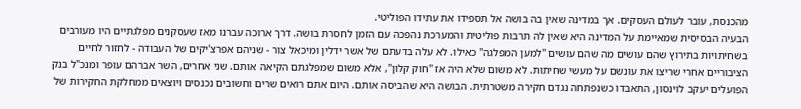מהכנסת, עובר לעולם העסקים. אך במדינה שאין בה בושה אל תספידו את עתידו הפוליטי.
הבעיה הבסיסית שמאיימת על המדינה היא שאין לה תרבות פוליטית והמערכת נהפכה עם הזמן לחסרת בושה. דרך ארוכה עברנו מאז שעסקנים מפלגתיים היו מעורבים בשחיתויות בתירוץ שהם עושים מה שהם עושים "למען המפלגה" כאילו. לא עלה בדעתם של אשר ידלין ומיכאל צור - שניהם אפרצ'יקים של העבודה - לחזור לחיים הציבוריים אחרי שריצו את עונשם על מעשי שחיתות. לא משום שלא היה אז "חוק קלון", אלא משום שמפלגתם הקיאה אותם. שני אחרים, השר אברהם עופר ומנכ"ל בנק הפועלים יעקב לוינסון, התאבדו כשנפתחה נגדם חקירה משטרתית. הבושה היא שהביסה אותם. היום אתם רואים שרים וחשובים נכנסים ויוצאים ממחלקת החקירות של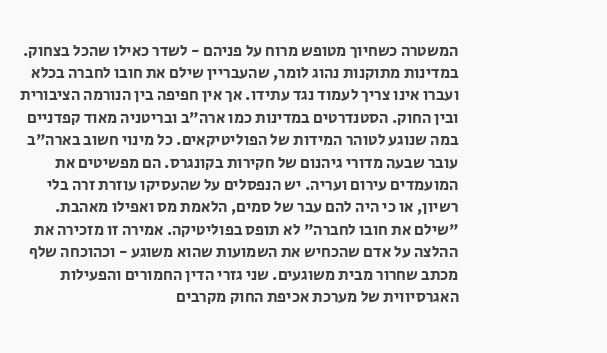המשטרה כשחיוך מטופש מרוח על פניהם - לשדר כאילו שהכל בצחוק.
במדינות מתוקנות נהוג לומר, שהעבריין שילם את חובו לחברה בכלא ועברו אינו צריך לעמוד נגד עתידו. אך אין חפיפה בין הנורמה הציבורית ובין החוק. הסטנדרטים במדינות כמו ארה"ב ובריטניה מאוד קפדניים במה שנוגע לטוהר המידות של הפוליטיקאים. כל מינוי חשוב בארה"ב עובר שבעה מדורי גיהנום של חקירות בקונגרס. הם מפשיטים את המועמדים עירום ועריה. יש הנפסלים על שהעסיקו עוזרת זרה בלי רשיון, או כי היה להם עבר של סמים, הלאמת מס ואפילו מאהבת.
"שילם את חובו לחברה" לא תופס בפוליטיקה. אמירה זו מזכירה את ההלצה על אדם שהכחיש את השמועות שהוא משוגע - וכהוכחה שלף מכתב שחרור מבית משוגעים. שני גזרי הדין החמורים והפעילות האגרסיווית של מערכת אכיפת החוק מקרבים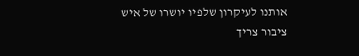אותנו לעיקרון שלפיו יושרו של איש ציבור צריך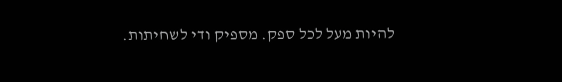להיות מעל לכל ספק. מספיק ודי לשחיתות.